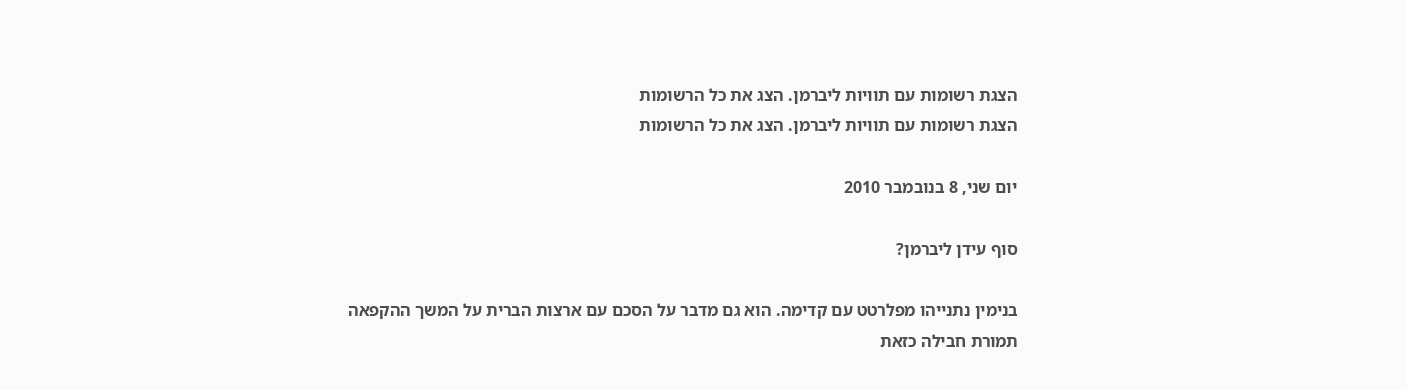הצגת רשומות עם תוויות ליברמן. הצג את כל הרשומות
הצגת רשומות עם תוויות ליברמן. הצג את כל הרשומות

יום שני, 8 בנובמבר 2010

סוף עידן ליברמן?

בנימין נתנייהו מפלרטט עם קדימה. הוא גם מדבר על הסכם עם ארצות הברית על המשך ההקפאה תמורת חבילה כזאת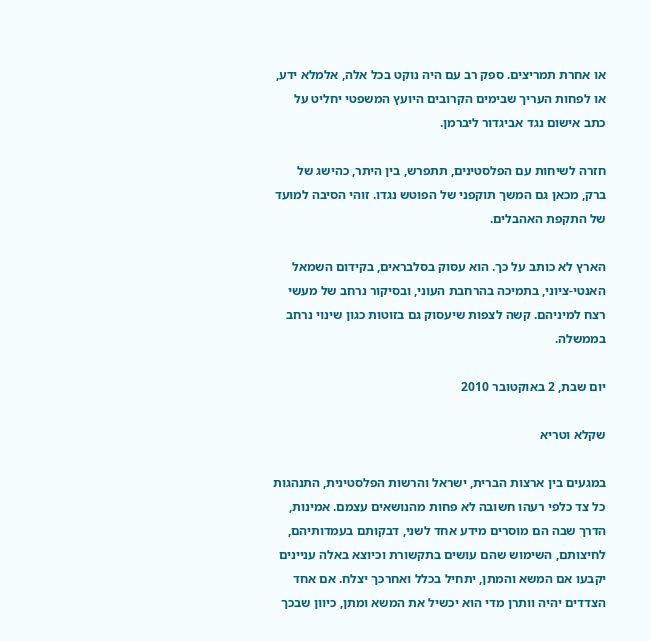או אחרת תמריצים. ספק רב עם היה נוקט בכל אלה, אלמלא ידע, או לפחות העריך שבימים הקרובים היועץ המשפטי יחליט על כתב אישום נגד אביגדור ליברמן.

חזרה לשיחות עם הפלסטינים, תתפרש, בין היתר, כהישג של ברק, מכאן גם המשך תוקפני של הפוטש נגדו. זוהי הסיבה למועד של התקפת האהבלים.

הארץ לא כותב על כך. הוא עסוק בסלבראים, בקידום השמאל האנטי-ציוני, בתמיכה בהרחבת העוני, ובסיקור נרחב של מעשי רצח למיניהם. קשה לצפות שיעסוק גם בזוטות כגון שינוי נרחב בממשלה.

יום שבת, 2 באוקטובר 2010

שקלא וטריא

במגעים בין ארצות הברית, ישראל והרשות הפלסטינית, התנהגות כל צד כלפי רעהו חשובה לא פחות מהנושאים עצמם. אמינות, הדרך שבה הם מוסרים מידע אחד לשני, דבקותם בעמדותיהם, לחיצותם, השימוש שהם עושים בתקשורת וכיוצא באלה עניינים יקבעו אם המשא והמתן, יתחיל בכלל ואחרכך יצלח. אם אחד הצדדים יהיה וותרן מדי הוא יכשיל את המשא ומתן, כיוון שבכך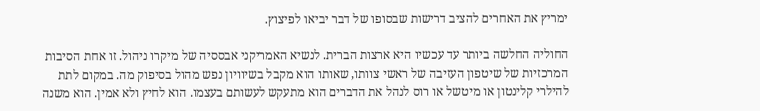ימריץ את האחרים להציב דרישות שבסופו של דבר יביאו לפיצוץ.

החוליה החלשה ביותר עד עכשיו היא ארצות הברית. לנשיא האמריקני אבססיה של מיקרו ניהול. זו אחת הסיבות המרכזיות של שיטפון העזיבה של ראשי צוותו, שאותו הוא מקבל בשיוויון נפש מהול בסיפוק מה. במקום לתת להילרי קלינטון או מיטשל או רוס לנהל את הדברים הוא מתעקש לעשותם בעצמו. הוא לחיץ ולא אמין. הוא משנה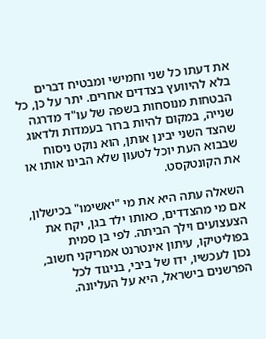את דעתו כל שני וחמישי ומבטיח דברים בלא להיוועץ בצדדים אחרים. יתר על כן, כל הבטחות מנוסחות בשפה של עו"ד מדרגה שנייה, במקום להיות ברור בעמדות ולדאוג שהצד השני יבינן אותן, הוא נוקט ניסוח שבבוא העת יוכל לטעון שלא הבינו אותו או את הקונטקסט.

השאלה עתה היא את מי "יאשימו" בכישלון, אם מי מהצדדים, כאותו ילד בגן, יקח את הצעצועים וילך הביתה. לפי בן סמית בפוליטיקו, עיתון אינטרנט אמריקני חשוב, נכון לעכשיו, ידו של ביבי, בניגוד לכל הפרשנים בישראל, היא על העליונה.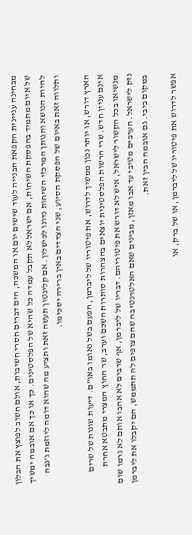מבחינה עניינית הקפאת הבנייה לעוד שישים יום או המשכה, הים דברים חסרי חשיבות, אולם חשוב לפוצץ את הבלון של איום מתמיד בהפסקת השיחות, אם ישראל לא תקבל עמדה כל שהיא של הפלסטינים. כך או כך אם אובמה ימשיך להיות הנושא והנותן המרכזי השיחות נדונו לכישלון. אם קלינטון תעשה זאת ותציע מה שהוא דומה ליוזמת ג'נבה ותלווה זאת באיום של הפסקת הסיוע, שני הצדדים באין ברירה יסכימו.

הארץ דורש, או יותר נכון ממשיך לדרוש, את פיטוריו של ליברמן, הפעם בשל נאומו באו"ם. דיעות שונות של שרים אינם עניין חדש. שרי הרשות הפלסטינית יוצאים בהצהרות סותרות השכם וערב, שר החוץ המצרי מתבטא אחרת מנשיאו בכל הקשור לישראל, איש לא דורש את פיטוריהם. דבריו של ליברמן, אף שרבים לא אהבו אותם לא גרמו שום נזק לישראל. הערבים מטיבי עד אבו מאזן, מבינים שאם האלטרנטיבה שהם צופים לה תתממש, הם יקבלו את ליברמן במקום ביבי. גם אובמה הבין זאת.

אפשר לדרוש את פיטוריו של ליברמן, או של ברק, או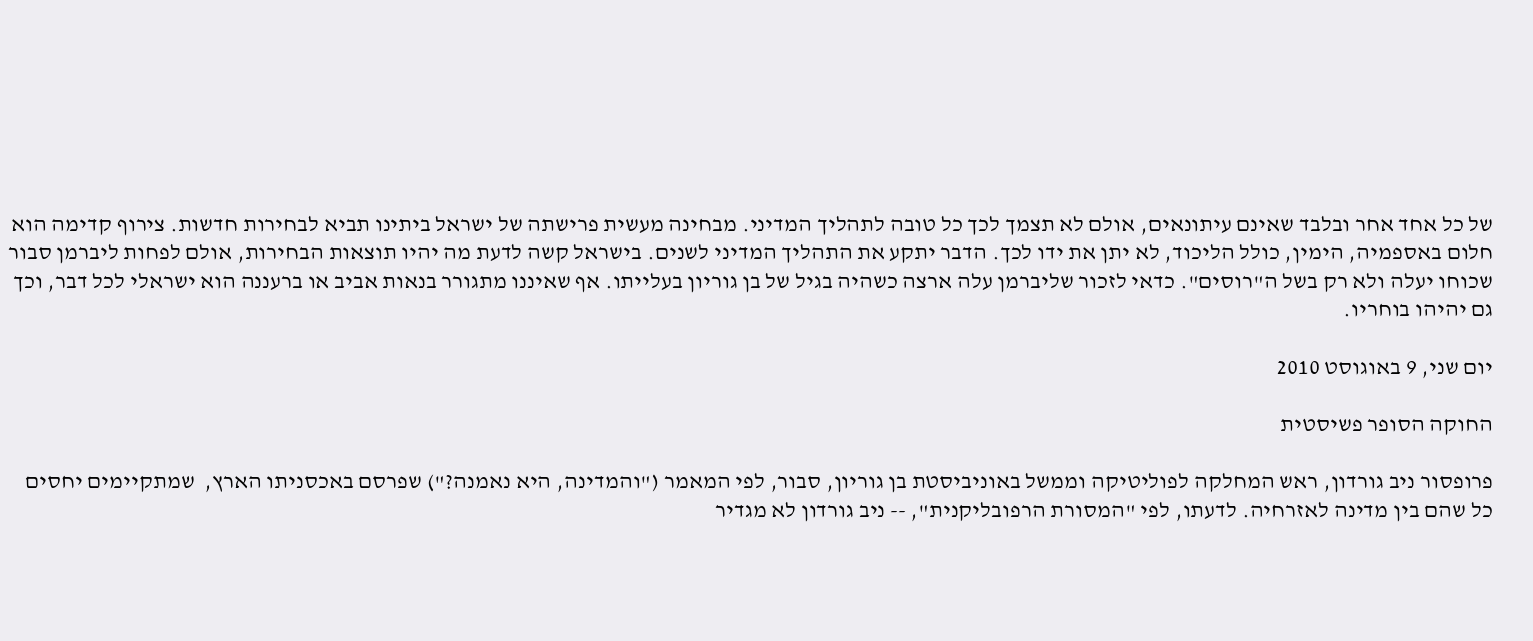של כל אחד אחר ובלבד שאינם עיתונאים, אולם לא תצמך לכך כל טובה לתהליך המדיני. מבחינה מעשית פרישתה של ישראל ביתינו תביא לבחירות חדשות. צירוף קדימה הוא חלום באספמיה, הימין, כולל הליכוד, לא יתן את ידו לכך. הדבר יתקע את התהליך המדיני לשנים. בישראל קשה לדעת מה יהיו תוצאות הבחירות, אולם לפחות ליברמן סבור שכוחו יעלה ולא רק בשל ה"רוסים". כדאי לזכור שליברמן עלה ארצה כשהיה בגיל של בן גוריון בעלייתו. אף שאיננו מתגורר בנאות אביב או ברעננה הוא ישראלי לכל דבר, וכך גם יהיהו בוחריו.

יום שני, 9 באוגוסט 2010

החוקה הסופר פשיסטית

פרופסור ניב גורדון, ראש המחלקה לפוליטיקה וממשל באוניביסטת בן גוריון, סבור, לפי המאמר ("והמדינה, היא נאמנה?") שפרסם באכסניתו הארץ,  שמתקיימים יחסים כל שהם בין מדינה לאזרחיה. לדעתו, לפי "המסורת הרפובליקנית", -- ניב גורדון לא מגדיר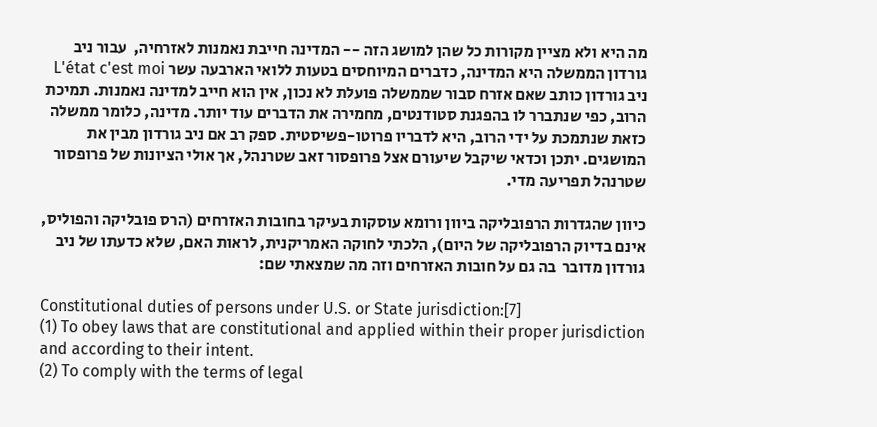מה היא ולא מציין מקורות כל שהן למושג הזה -- המדינה חייבת נאמנות לאזרחיה,  עבור ניב גורדון הממשלה היא המדינה, כדברים המיוחסים בטעות ללואי הארבעה עשר L'état c'est moi
ניב גורדון כותב שאם אזרח סבור שממשלה פועלת לא נכון, אין הוא חייב למדינה נאמנות. תמיכת הרוב, כפי שנתברר לו בהפגנת סטודנטים, מחמירה את הדברים עוד יותר. מדינה, כלומר ממשלה כזאת שנתמכת על ידי הרוב, היא לדבריו פרוטו-פשיסטית. ספק רב אם ניב גורדון מבין את המושגים. יתכן וכדאי שיקבל שיעורם אצל פרופסור זאב שטרנהל, אך אולי הציונות של פרופסור שטרנהל תפריעה מדי.

כיוון שהגדרות הרפובליקה ביוון ורומא עוסקות בעיקר בחובות האזרחים (הרס פובליקה והפוליס, אינם בדיוק הרפובליקה של היום), הלכתי לחוקה האמריקנית, לראות האם, שלא כדעתו של ניב גורדון מדובר  בה גם על חובות האזרחים וזה מה שמצאתי שם:

Constitutional duties of persons under U.S. or State jurisdiction:[7]
(1) To obey laws that are constitutional and applied within their proper jurisdiction and according to their intent.
(2) To comply with the terms of legal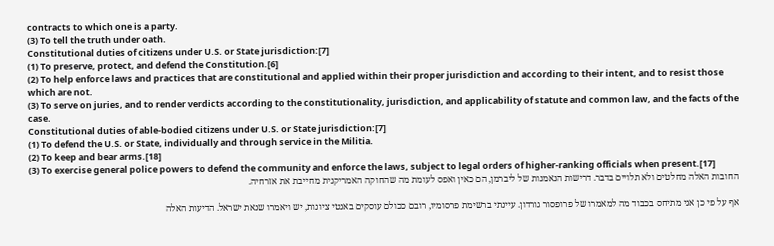contracts to which one is a party.
(3) To tell the truth under oath.
Constitutional duties of citizens under U.S. or State jurisdiction:[7]
(1) To preserve, protect, and defend the Constitution.[6]
(2) To help enforce laws and practices that are constitutional and applied within their proper jurisdiction and according to their intent, and to resist those which are not.
(3) To serve on juries, and to render verdicts according to the constitutionality, jurisdiction, and applicability of statute and common law, and the facts of the case.
Constitutional duties of able-bodied citizens under U.S. or State jurisdiction:[7]
(1) To defend the U.S. or State, individually and through service in the Militia.
(2) To keep and bear arms.[18]
(3) To exercise general police powers to defend the community and enforce the laws, subject to legal orders of higher-ranking officials when present.[17]
החובות האלה מחלטים ולא תלויים בדבר. דרישות הנאמנות של ליברמן, הם כאין ואפס לעומת מה שהחוקה האמריקנית מחייבת את אזרחיה.

אף על פי כן אני מתיחס בכבוד מה למאמרו של פרופסור גורדון. עיינתי ברשימת פרסומיו, רובם ככולם עוסקים באנטי ציונות, יש ויאמרו שנאת ישראל. הדיעות האלה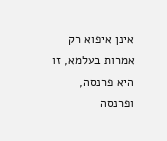אינן איפוא רק אמרות בעלמא, זו היא פרנסה, ופרנסה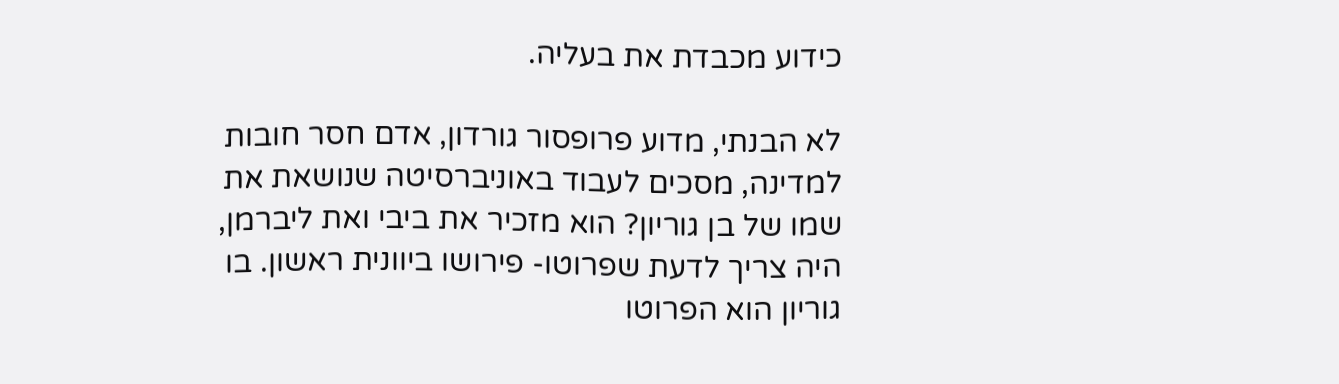כידוע מכבדת את בעליה.

לא הבנתי, מדוע פרופסור גורדון, אדם חסר חובות למדינה, מסכים לעבוד באוניברסיטה שנושאת את שמו של בן גוריון? הוא מזכיר את ביבי ואת ליברמן, היה צריך לדעת שפרוטו- פירושו ביוונית ראשון. בו גוריון הוא הפרוטו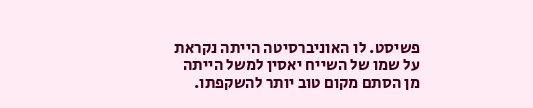פשיסט. לו האוניברסיטה הייתה נקראת על שמו של השייח יאסין למשל הייתה מן הסתם מקום טוב יותר להשקפתו.